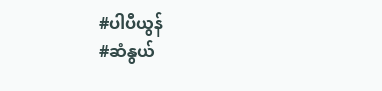#ပါပီယွန်
#ဆံနွယ်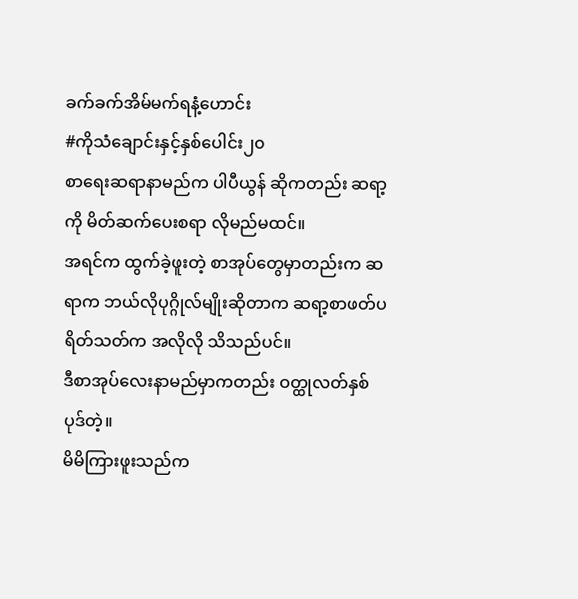ခက်ခက်အိမ်မက်ရနံ့ဟောင်း
#ကိုသံချောင်းနှင့်နှစ်ပေါင်း၂၀
စာရေးဆရာနာမည်က ပါပီယွန် ဆိုကတည်း ဆရာ့ကို မိတ်ဆက်ပေးစရာ လိုမည်မထင်။
အရင်က ထွက်ခဲ့ဖူးတဲ့ စာအုပ်တွေမှာတည်းက ဆရာက ဘယ်လိုပုဂ္ဂိုလ်မျိုးဆိုတာက ဆရာ့စာဖတ်ပရိတ်သတ်က အလိုလို သိသည်ပင်။
ဒီစာအုပ်လေးနာမည်မှာကတည်း ဝတ္ထုလတ်နှစ်ပုဒ်တဲ့။
မိမိကြားဖူးသည်က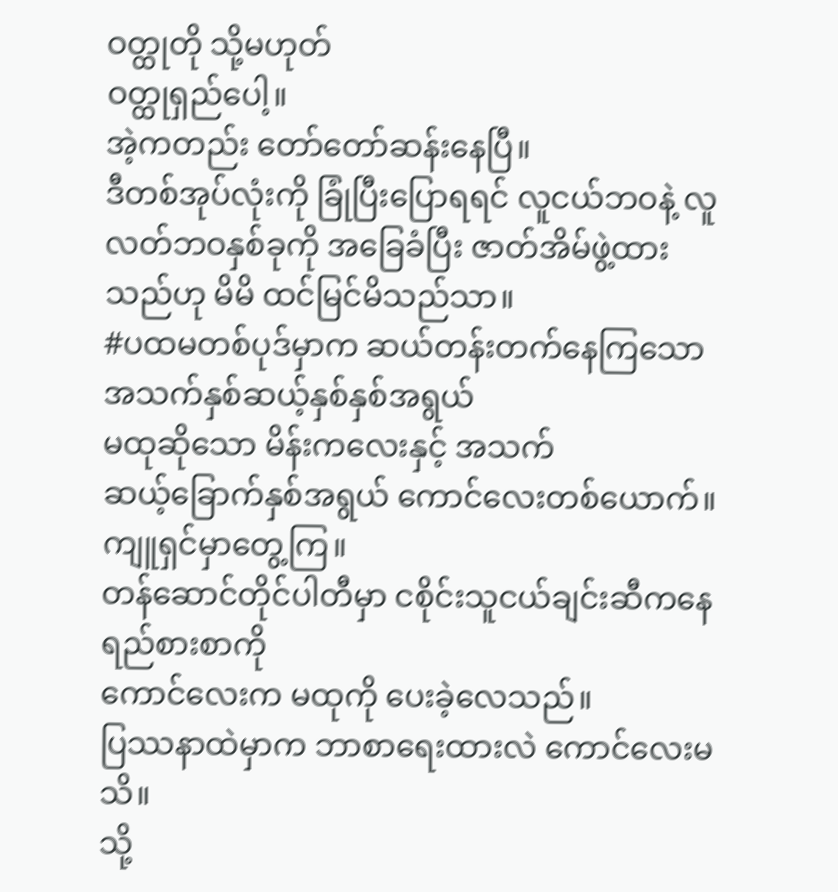ဝတ္ထုတို သို့မဟုတ်
ဝတ္ထုရှည်ပေါ့။
အဲ့ကတည်း တော်တော်ဆန်းနေပြီ။
ဒီတစ်အုပ်လုံးကို ခြုံပြီးပြောရရင် လူငယ်ဘဝနဲ့ လူလတ်ဘဝနှစ်ခုကို အခြေခံပြီး ဇာတ်အိမ်ဖွဲ့ထားသည်ဟု မိမိ ထင်မြင်မိသည်သာ။
#ပထမတစ်ပုဒ်မှာက ဆယ်တန်းတက်နေကြသော အသက်နှစ်ဆယ့်နှစ်နှစ်အရွယ်
မထုဆိုသော မိန်းကလေးနှင့် အသက်
ဆယ့်ခြောက်နှစ်အရွယ် ကောင်လေးတစ်ယောက်။
ကျူရှင်မှာတွေ့ကြ။
တန်ဆောင်တိုင်ပါတီမှာ ငစိုင်းသူငယ်ချင်းဆီကနေ ရည်စားစာကို
ကောင်လေးက မထုကို ပေးခဲ့လေသည်။
ပြဿနာထဲမှာက ဘာစာရေးထားလဲ ကောင်လေးမသိ။
သို့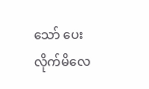သော် ပေးလိုက်မိလေ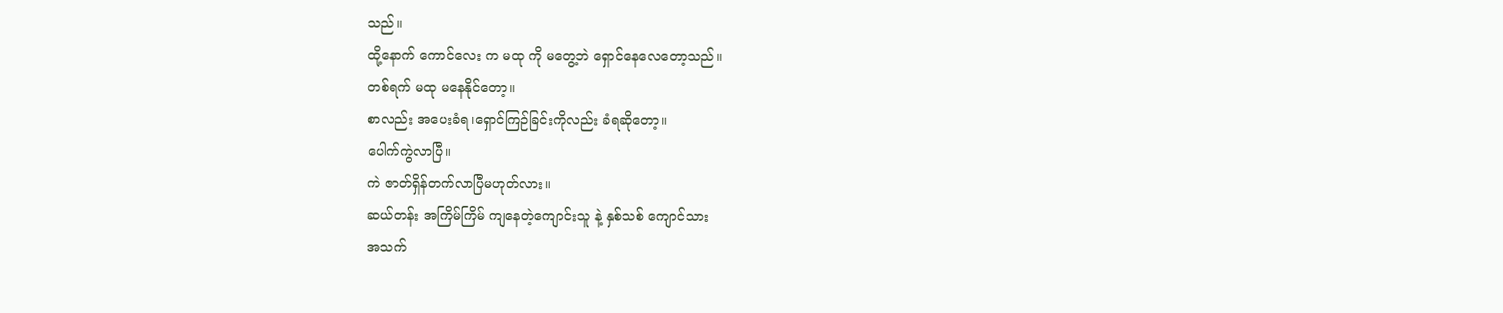သည်။
ထို့နောက် ကောင်လေး က မထု ကို မတွေ့ဘဲ ရှောင်နေလေတော့သည်။
တစ်ရက် မထု မနေနိုင်တော့။
စာလည်း အပေးခံရ၊ရှောင်ကြဉ်ခြင်းကိုလည်း ခံရဆိုတော့။
ပေါက်ကွဲလာပြီ။
ကဲ ဇာတ်ရှိန်တက်လာပြီမဟုတ်လား။
ဆယ်တန်း အကြိမ်ကြိမ် ကျနေတဲ့ကျောင်းသူ နဲ့ နှစ်သစ် ကျောင်သား
အသက်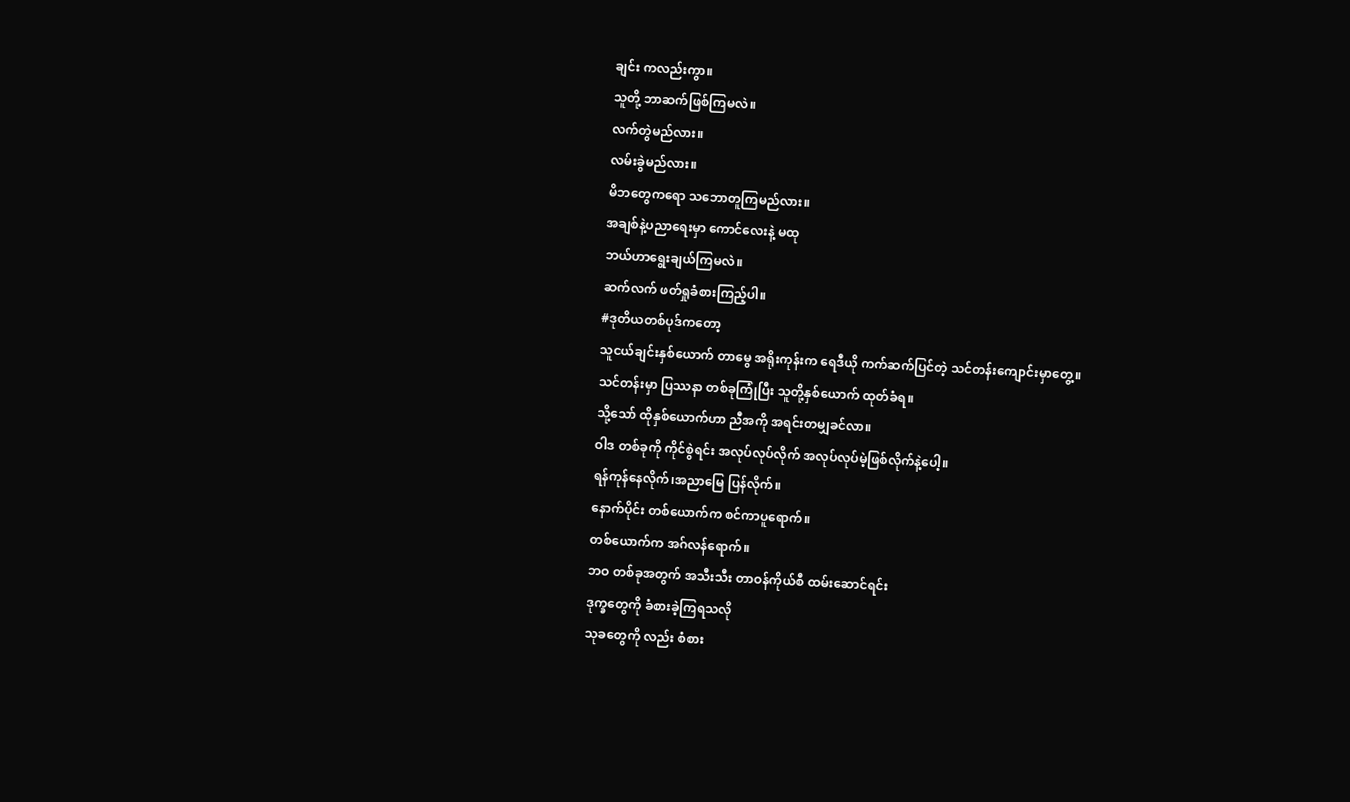ချင်း ကလည်းကွာ။
သူတို့ ဘာဆက်ဖြစ်ကြမလဲ။
လက်တွဲမည်လား။
လမ်းခွဲမည်လား။
မိဘတွေကရော သဘောတူကြမည်လား။
အချစ်နဲ့ပညာရေးမှာ ကောင်လေးနဲ့ မထု
ဘယ်ဟာရွေးချယ်ကြမလဲ။
ဆက်လက် ဖတ်ရှုခံစားကြည့်ပါ။
#ဒုတိယတစ်ပုဒ်ကတော့
သူငယ်ချင်းနှစ်ယောက် တာမွေ အရိုးကုန်းက ရေဒီယို ကက်ဆက်ပြင်တဲ့ သင်တန်းကျောင်းမှာတွေ့။
သင်တန်းမှာ ပြဿနာ တစ်ခုကြုံပြီး သူတို့နှစ်ယောက် ထုတ်ခံရ။
သို့သော် ထိုနှစ်ယောက်ဟာ ညီအကို အရင်းတမျှခင်လာ။
ဝါဒ တစ်ခုကို ကိုင်စွဲရင်း အလုပ်လုပ်လိုက် အလုပ်လုပ်မဲ့ဖြစ်လိုက်နဲ့ပေါ့။
ရန်ကုန်နေလိုက်၊အညာမြေ ပြန်လိုက်။
နောက်ပိုင်း တစ်ယောက်က စင်ကာပူရောက်။
တစ်ယောက်က အဂ်လန်ရောက်။
ဘဝ တစ်ခုအတွက် အသီးသီး တာဝန်ကိုယ်စီ ထမ်းဆောင်ရင်း
ဒုက္ခတွေကို ခံစားခဲ့ကြရသလို
သုခတွေကို လည်း စံစား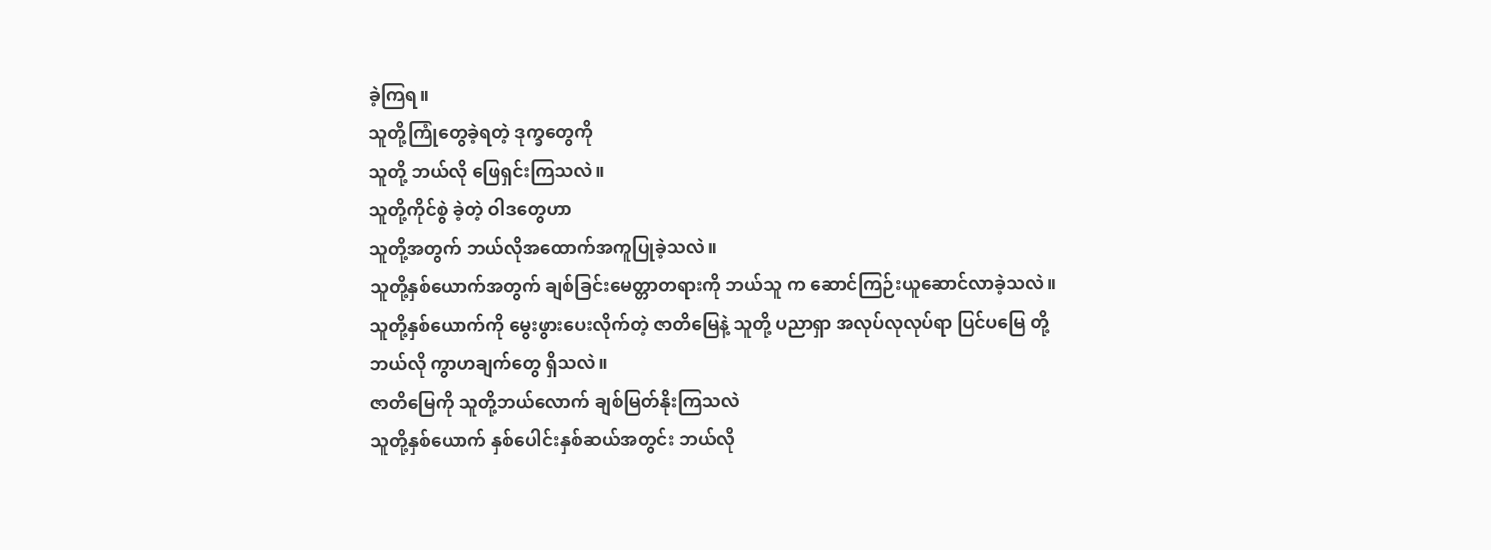ခဲ့ကြရ။
သူတို့ကြုံတွေခဲ့ရတဲ့ ဒုက္ခတွေကို
သူတို့ ဘယ်လို ဖြေရှင်းကြသလဲ။
သူတို့ကိုင်စွဲ ခဲ့တဲ့ ဝါဒတွေဟာ
သူတို့အတွက် ဘယ်လိုအထောက်အကူပြုခဲ့သလဲ။
သူတို့နှစ်ယောက်အတွက် ချစ်ခြင်းမေတ္တာတရားကို ဘယ်သူ က ဆောင်ကြဉ်းယူဆောင်လာခဲ့သလဲ။
သူတို့နှစ်ယောက်ကို မွေးဖွားပေးလိုက်တဲ့ ဇာတိမြေနဲ့ သူတို့ ပညာရှာ အလုပ်လုလုပ်ရာ ပြင်ပမြေ တို့ ဘယ်လို ကွာဟချက်တွေ ရှိသလဲ။
ဇာတိမြေကို သူတို့ဘယ်လောက် ချစ်မြတ်နိုးကြသလဲ
သူတို့နှစ်ယောက် နှစ်ပေါင်းနှစ်ဆယ်အတွင်း ဘယ်လို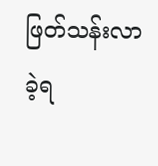ဖြတ်သန်းလာခဲ့ရ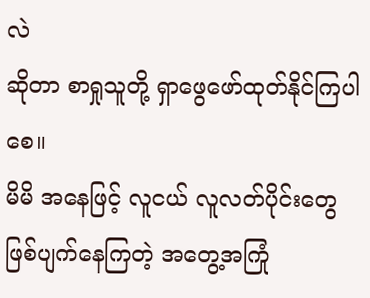လဲ
ဆိုတာ စာရှုသူတို့ ရှာဖွေဖော်ထုတ်နိုင်ကြပါစေ။
မိမိ အနေဖြင့် လူငယ် လူလတ်ပိုင်းတွေ ဖြစ်ပျက်နေကြတဲ့ အတွေ့အကြုံ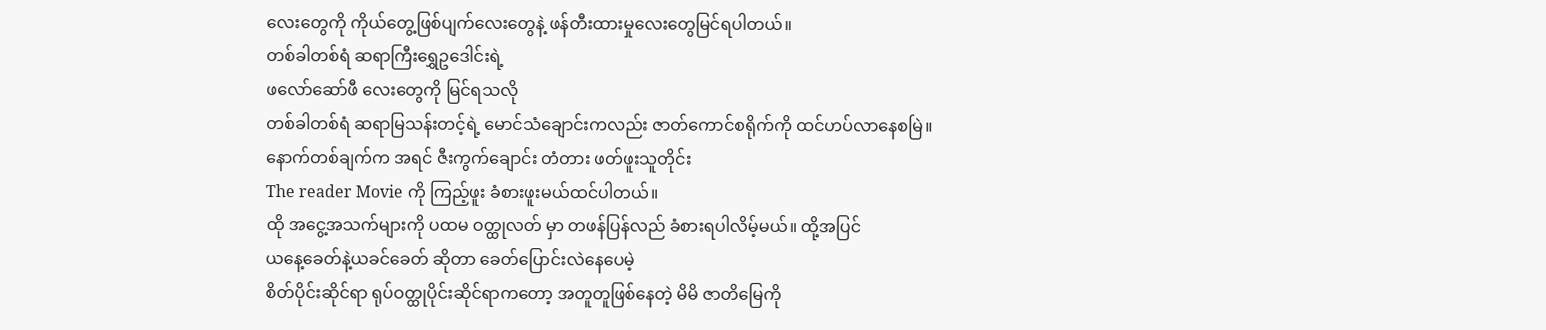လေးတွေကို ကိုယ်တွေ့ဖြစ်ပျက်လေးတွေနဲ့ ဖန်တီးထားမှုလေးတွေမြင်ရပါတယ်။
တစ်ခါတစ်ရံ ဆရာကြီးရွှေဥဒေါင်းရဲ့
ဖလော်ဆော်ဖီ လေးတွေကို မြင်ရသလို
တစ်ခါတစ်ရံ ဆရာမြသန်းတင့်ရဲ့ မောင်သံချောင်းကလည်း ဇာတ်ကောင်စရိုက်ကို ထင်ဟပ်လာနေစမြဲ။
နောက်တစ်ချက်က အရင် ဇီးကွက်ချောင်း တံတား ဖတ်ဖူးသူတိုင်း
The reader Movie ကို ကြည့်ဖူး ခံစားဖူးမယ်ထင်ပါတယ်။
ထို အငွေ့အသက်များကို ပထမ ဝတ္ထုလတ် မှာ တဖန်ပြန်လည် ခံစားရပါလိမ့်မယ်။ ထို့အပြင်
ယနေ့ခေတ်နဲ့ယခင်ခေတ် ဆိုတာ ခေတ်ပြောင်းလဲနေပေမဲ့
စိတ်ပိုင်းဆိုင်ရာ ရုပ်ဝတ္ထုပိုင်းဆိုင်ရာကတော့ အတူတူဖြစ်နေတဲ့ မိမိ ဇာတိမြေကို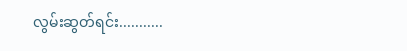လွမ်းဆွတ်ရင်း...........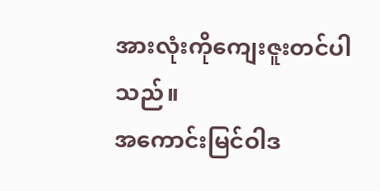အားလုံးကိုကျေးဇူးတင်ပါသည်။
အကောင်းမြင်ဝါဒ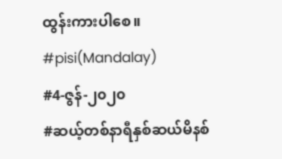ထွန်းကားပါစေ။
#pisi(Mandalay)
#4-ဇွန်-၂၀၂၀
#ဆယ့်တစ်နာရီနှစ်ဆယ်မိနစ်